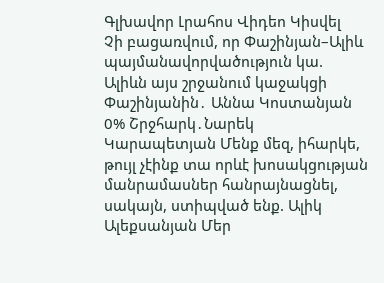Գլխավոր Լրահոս Վիդեո Կիսվել
Չի բացառվում, որ Փաշինյան–Ալիև պայմանավորվածություն կա. Ալիևն այս շրջանում կաջակցի Փաշինյանին․ Աննա Կոստանյան 0% Շրջհարկ․Նարեկ Կարապետյան Մենք մեզ, իհարկե, թույլ չէինք տա որևէ խոսակցության մանրամասներ հանրայնացնել, սակայն, ստիպված ենք. Ալիկ Ալեքսանյան Մեր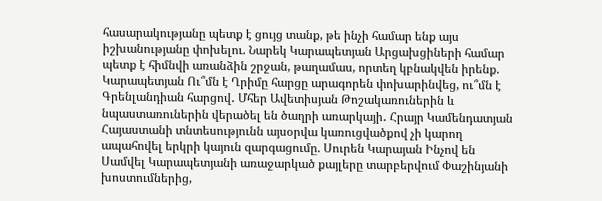հասարակությանը պետք է ցույց տանք, թե ինչի համար ենք այս իշխանությանը փոխելու. Նարեկ Կարապետյան Արցախցիների համար պետք է հիմնվի առանձին շրջան, թաղամաս, որտեղ կբնակվեն իրենք. Կարապետյան Ու՞մն է Ղրիմը հարցը արագորեն փոխարինվեց, ու՞մն է Գրենլանդիան հարցով․ Մհեր Ավետիսյան Թոշակառուներին և նպաստառուներին վերածել են ծաղրի առարկայի․ Հրայր Կամենդատյան Հայաստանի տնտեսությունն այսօրվա կառուցվածքով չի կարող ապահովել երկրի կայուն զարգացումը. Սուրեն Կարայան Ինչով են Սամվել Կարապետյանի առաջարկած քայլերը տարբերվում Փաշինյանի խոստումներից,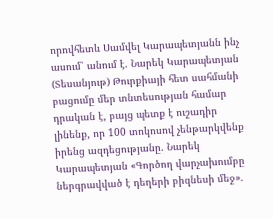որովհետև Սամվել Կարապետյանն ինչ ասում՝ անում է. Նարեկ Կարապետյան (Տեսանյութ) Թուրքիայի հետ սահմանի բացումը մեր տնտեսության համար դրական է, բայց պետք է ուշադիր լինենք, որ 100 տոկոսով չենթարկվենք իրենց ազդեցությանը. Նարեկ Կարապետյան «Գործող վարչախումբը ներգրավված է դեղերի բիզնեսի մեջ».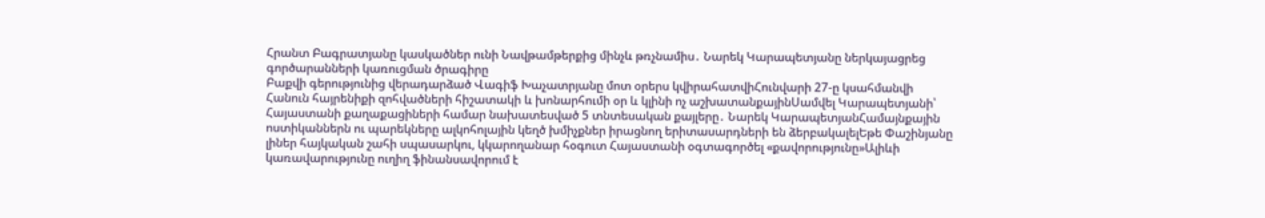Հրանտ Բագրատյանը կասկածներ ունի Նավթամթերքից մինչև թռչնամիս․ Նարեկ Կարապետյանը ներկայացրեց գործարանների կառուցման ծրագիրը
Բաքվի գերությունից վերադարձած Վագիֆ Խաչատրյանը մոտ օրերս կվիրահատվիՀունվարի 27-ը կսահմանվի Հանուն հայրենիքի զոհվածների հիշատակի և խոնարհումի օր և կլինի ոչ աշխատանքայինՍամվել Կարապետյանի՝ Հայաստանի քաղաքացիների համար նախատեսված 5 տնտեսական քայլերը․ Նարեկ ԿարապետյանՀամայնքային ոստիկաններն ու պարեկները ալկոհոլային կեղծ խմիչքներ իրացնող երիտասարդների են ձերբակալելԵթե Փաշինյանը լիներ հայկական շահի սպասարկու, կկարողանար հօգուտ Հայաստանի օգտագործել «քավորությունը»Ալիևի կառավարությունը ուղիղ ֆինանսավորում է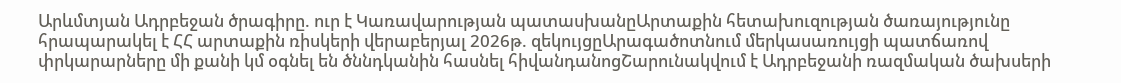Արևմտյան Ադրբեջան ծրագիրը. ուր է Կառավարության պատասխանըԱրտաքին հետախուզության ծառայությունը հրապարակել է ՀՀ արտաքին ռիսկերի վերաբերյալ 2026թ. զեկույցըԱրագածոտնում մերկասառույցի պատճառով փրկարարները մի քանի կմ օգնել են ծննդկանին հասնել հիվանդանոցՇարունակվում է Ադրբեջանի ռազմական ծախսերի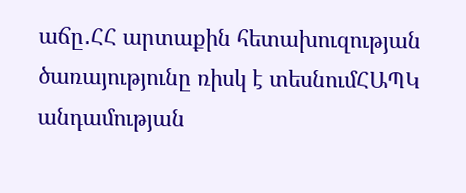աճը․ՀՀ արտաքին հետախուզության ծառայությունը ռիսկ է տեսնումՀԱՊԿ անդամության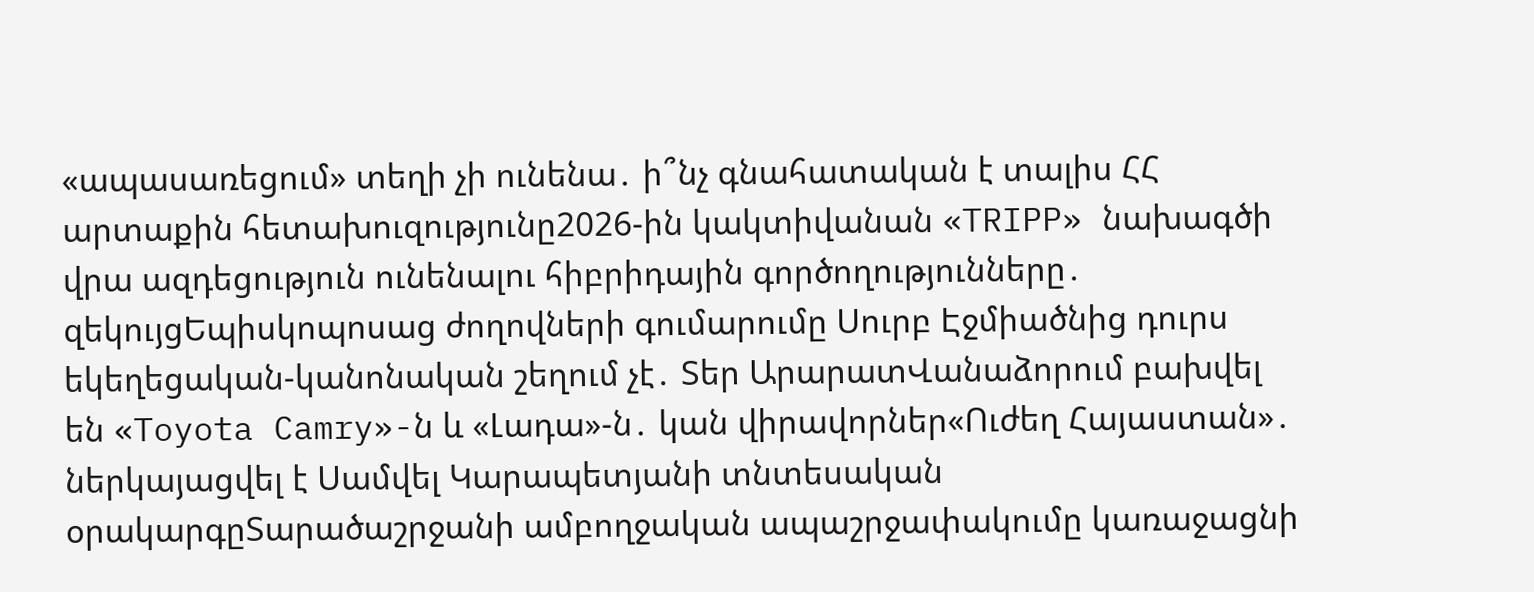«ապասառեցում» տեղի չի ունենա․ ի՞նչ գնահատական է տալիս ՀՀ արտաքին հետախուզությունը2026-ին կակտիվանան «TRIPP» նախագծի վրա ազդեցություն ունենալու հիբրիդային գործողությունները․ զեկույցԵպիսկոպոսաց ժողովների գումարումը Սուրբ Էջմիածնից դուրս եկեղեցական-կանոնական շեղում չէ․ Տեր ԱրարատՎանաձորում բախվել են «Toyota Camry»-ն և «Լադա»-ն․ կան վիրավորներ«Ուժեղ Հայաստան»․ ներկայացվել է Սամվել Կարապետյանի տնտեսական օրակարգըՏարածաշրջանի ամբողջական ապաշրջափակումը կառաջացնի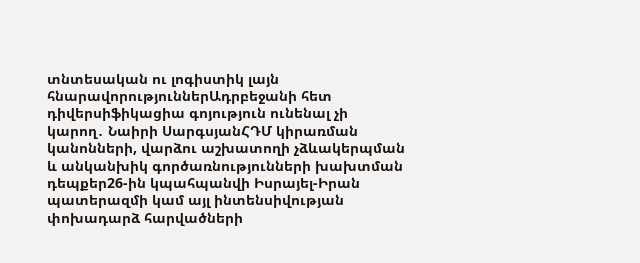տնտեսական ու լոգիստիկ լայն հնարավորություններԱդրբեջանի հետ դիվերսիֆիկացիա գոյություն ունենալ չի կարող․ Նաիրի ՍարգսյանՀԴՄ կիրառման կանոնների, վարձու աշխատողի չձևակերպման և անկանխիկ գործառնությունների խախտման դեպքեր26-ին կպահպանվի Իսրայել-Իրան պատերազմի կամ այլ ինտենսիվության փոխադարձ հարվածների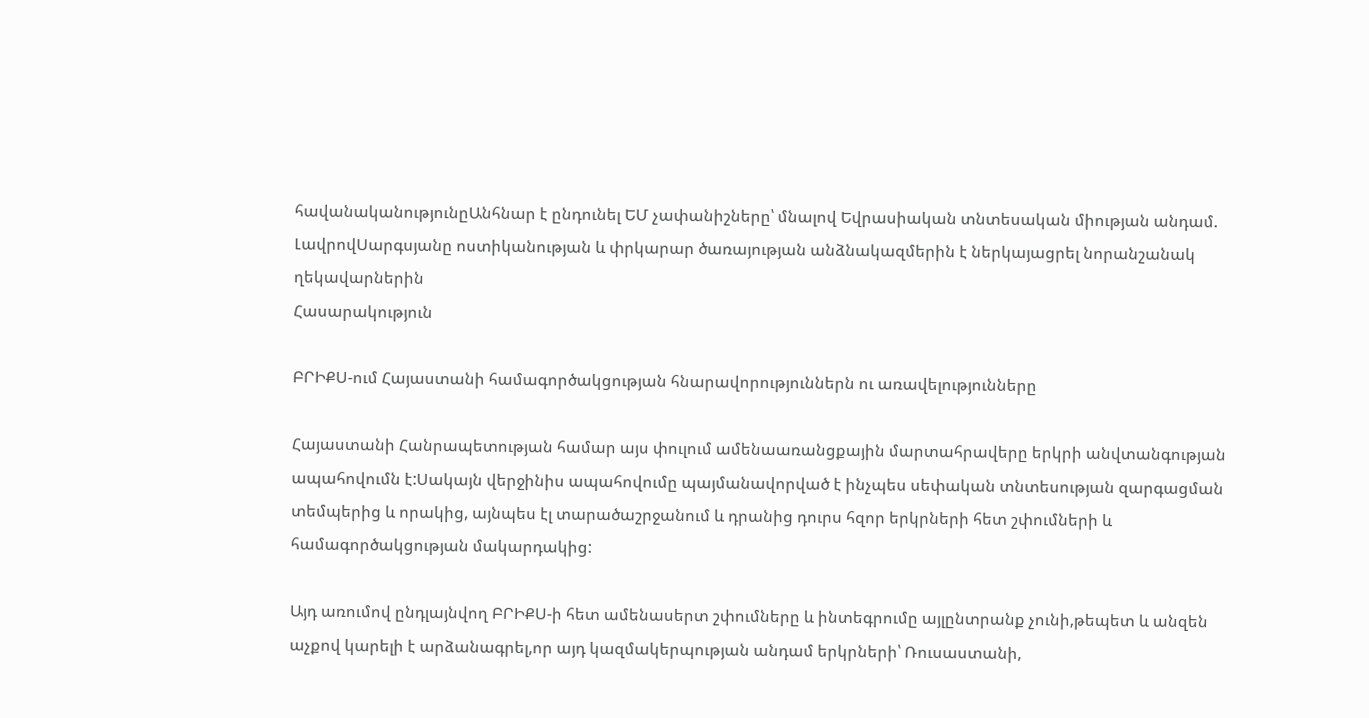հավանականությունըԱնհնար է ընդունել ԵՄ չափանիշները՝ մնալով Եվրասիական տնտեսական միության անդամ. ԼավրովՍարգսյանը ոստիկանության և փրկարար ծառայության անձնակազմերին է ներկայացրել նորանշանակ ղեկավարներին
Հասարակություն

ԲՐԻՔՍ-ում Հայաստանի համագործակցության հնարավորություններն ու առավելությունները

Հայաստանի Հանրապետության համար այս փուլում ամենաառանցքային մարտահրավերը երկրի անվտանգության ապահովումն է:Սակայն վերջինիս ապահովումը պայմանավորված է ինչպես սեփական տնտեսության զարգացման տեմպերից և որակից, այնպես էլ տարածաշրջանում և դրանից դուրս հզոր երկրների հետ շփումների և համագործակցության մակարդակից:

Այդ առումով ընդլայնվող ԲՐԻՔՍ-ի հետ ամենասերտ շփումները և ինտեգրումը այլընտրանք չունի,թեպետ և անզեն աչքով կարելի է արձանագրել,որ այդ կազմակերպության անդամ երկրների՝ Ռուսաստանի,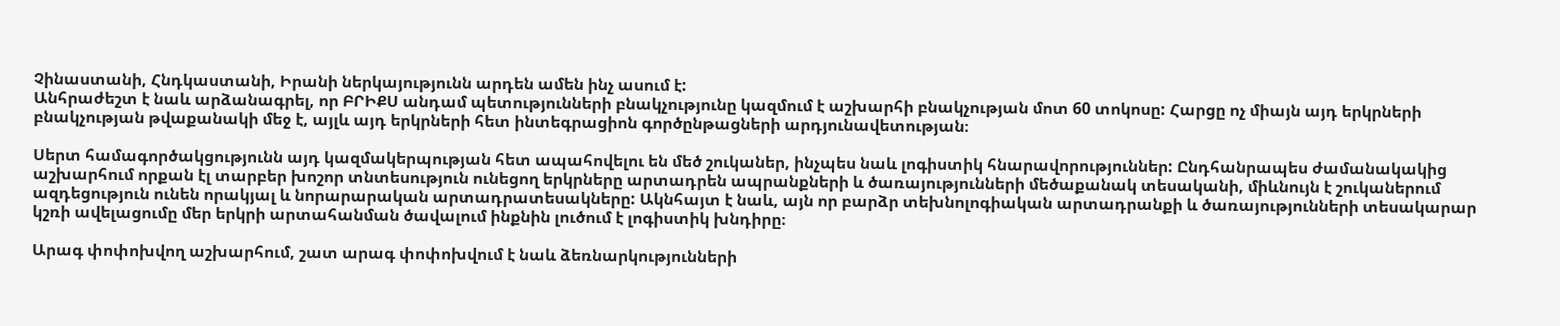Չինաստանի, Հնդկաստանի, Իրանի ներկայությունն արդեն ամեն ինչ ասում է:
Անհրաժեշտ է նաև արձանագրել, որ ԲՐԻՔՍ անդամ պետությունների բնակչությունը կազմում է աշխարհի բնակչության մոտ 60 տոկոսը: Հարցը ոչ միայն այդ երկրների բնակչության թվաքանակի մեջ է, այլև այդ երկրների հետ ինտեգրացիոն գործընթացների արդյունավետության։

Սերտ համագործակցությունն այդ կազմակերպության հետ ապահովելու են մեծ շուկաներ, ինչպես նաև լոգիստիկ հնարավորություններ: Ընդհանրապես ժամանակակից աշխարհում որքան էլ տարբեր խոշոր տնտեսություն ունեցող երկրները արտադրեն ապրանքների և ծառայությունների մեծաքանակ տեսականի, միևնույն է շուկաներում ազդեցություն ունեն որակյալ և նորարարական արտադրատեսակները: Ակնհայտ է նաև, այն որ բարձր տեխնոլոգիական արտադրանքի և ծառայությունների տեսակարար կշռի ավելացումը մեր երկրի արտահանման ծավալում ինքնին լուծում է լոգիստիկ խնդիրը։

Արագ փոփոխվող աշխարհում, շատ արագ փոփոխվում է նաև ձեռնարկությունների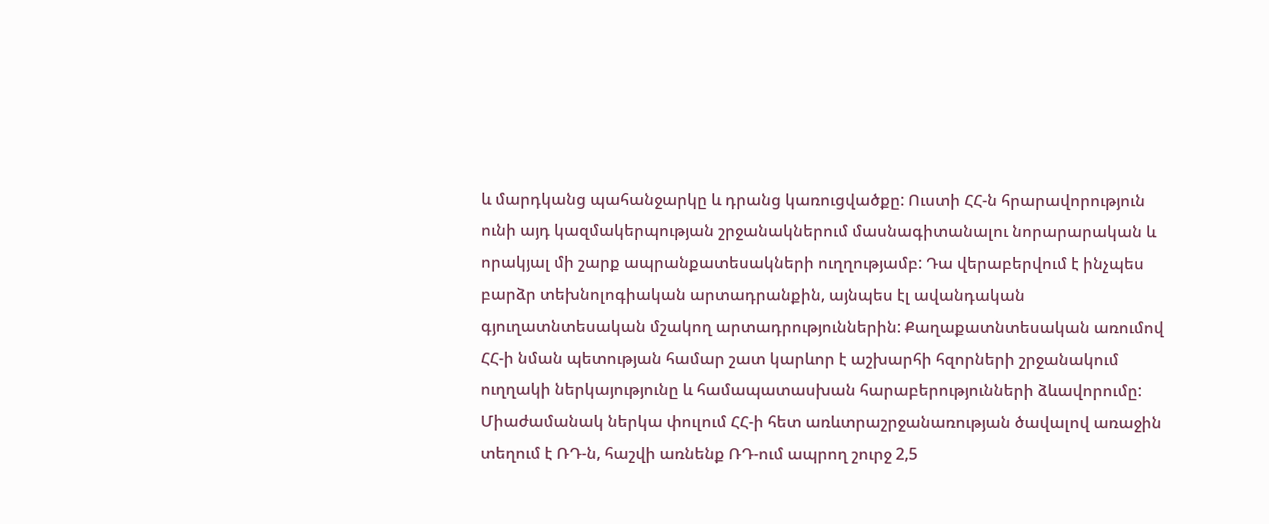և մարդկանց պահանջարկը և դրանց կառուցվածքը: Ուստի ՀՀ-ն հրարավորություն ունի այդ կազմակերպության շրջանակներում մասնագիտանալու նորարարական և որակյալ մի շարք ապրանքատեսակների ուղղությամբ: Դա վերաբերվում է ինչպես բարձր տեխնոլոգիական արտադրանքին, այնպես էլ ավանդական գյուղատնտեսական մշակող արտադրություններին: Քաղաքատնտեսական առումով ՀՀ-ի նման պետության համար շատ կարևոր է աշխարհի հզորների շրջանակում ուղղակի ներկայությունը և համապատասխան հարաբերությունների ձևավորումը: Միաժամանակ ներկա փուլում ՀՀ-ի հետ առևտրաշրջանառության ծավալով առաջին տեղում է ՌԴ-ն, հաշվի առնենք ՌԴ-ում ապրող շուրջ 2,5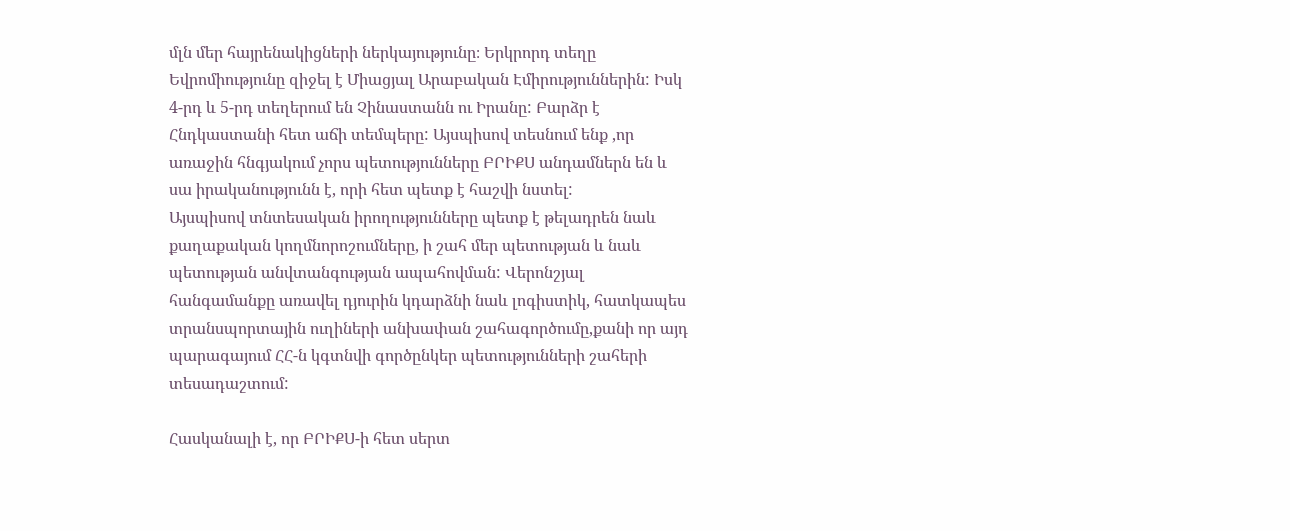մլն մեր հայրենակիցների ներկայությունը։ Երկրորդ տեղը Եվրոմիությունը զիջել է Միացյալ Արաբական Էմիրություններին: Իսկ 4-րդ և 5-րդ տեղերում են Չինաստանն ու Իրանը: Բարձր է Հնդկաստանի հետ աճի տեմպերը: Այսպիսով տեսնում ենք ,որ առաջին հնգյակում չորս պետությունները ԲՐԻՔՍ անդամներն են և սա իրականությունն է, որի հետ պետք է հաշվի նստել:
Այսպիսով տնտեսական իրողությունները պետք է թելադրեն նաև քաղաքական կողմնորոշումները, ի շահ մեր պետության և նաև պետության անվտանգության ապահովման: Վերոնշյալ հանգամանքը առավել դյուրին կդարձնի նաև լոգիստիկ, հատկապես տրանսպորտային ուղիների անխափան շահագործումը,քանի որ այդ պարագայում ՀՀ-ն կգտնվի գործընկեր պետությունների շահերի տեսադաշտում:

Հասկանալի է, որ ԲՐԻՔՍ-ի հետ սերտ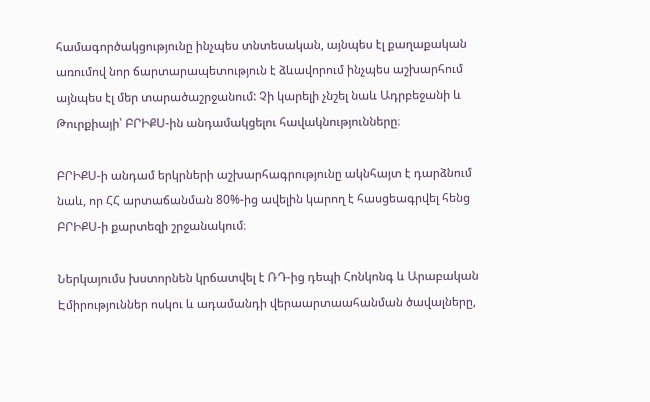համագործակցությունը ինչպես տնտեսական, այնպես էլ քաղաքական առումով նոր ճարտարապետություն է ձևավորում ինչպես աշխարհում այնպես էլ մեր տարածաշրջանում: Չի կարելի չնշել նաև Ադրբեջանի և Թուրքիայի՝ ԲՐԻՔՍ-ին անդամակցելու հավակնությունները։

ԲՐԻՔՍ-ի անդամ երկրների աշխարհագրությունը ակնհայտ է դարձնում նաև, որ ՀՀ արտաճանման 80%-ից ավելին կարող է հասցեագրվել հենց ԲՐԻՔՍ-ի քարտեզի շրջանակում։

Ներկայումս խստորնեն կրճատվել է ՌԴ-ից դեպի Հոնկոնգ և Արաբական Էմիրություններ ոսկու և ադամանդի վերաարտաահանման ծավալները,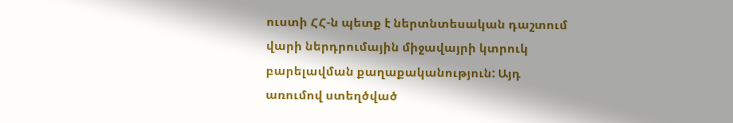ուստի ՀՀ-ն պետք է ներտնտեսական դաշտում վարի ներդրումային միջավայրի կտրուկ բարելավման քաղաքականություն: Այդ առումով ստեղծված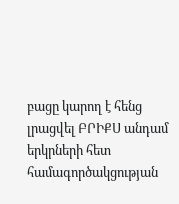բացը կարող է հենց լրացվել ԲՐԻՔՍ անդամ երկրների հետ համագործակցության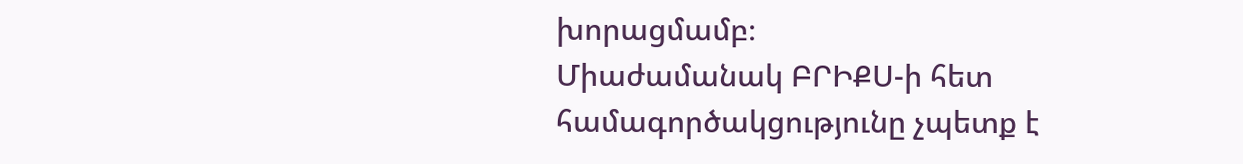խորացմամբ։
Միաժամանակ ԲՐԻՔՍ-ի հետ համագործակցությունը չպետք է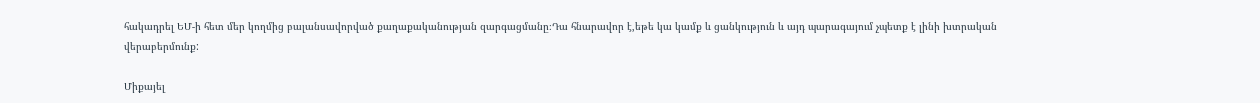հակադրել ԵՄ-ի հետ մեր կողմից բալանսավորված քաղաքականության զարգացմանը։Դա հնարավոր է,եթե կա կամք և ցանկություն և այդ պարագայում չպետք է լինի խտրական վերաբերմունք:

Միքայել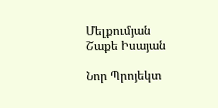Մելքումյան
Շաքե Իսայան

Նոր Պրոյեկտ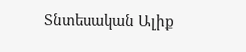Տնտեսական Ալիք